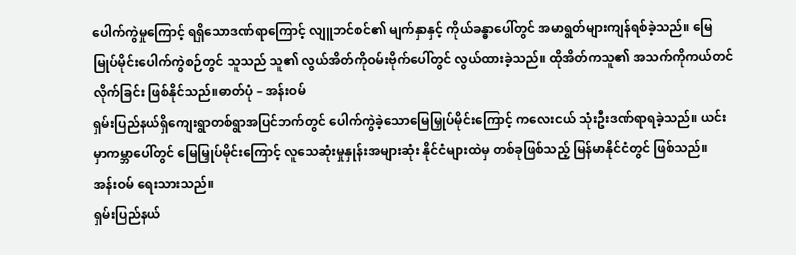ပေါက်ကွဲမှုကြောင့် ရရှိသောဒဏ်ရာကြောင့် လျူဘင်စင်၏ မျက်နှာနှင့် ကိုယ်ခန္ဓာပေါ်တွင် အမာရွတ်များကျန်ရစ်ခဲ့သည်။ မြေမြုပ်မိုင်းပေါက်ကွဲစဉ်တွင် သူသည် သူ၏ လွယ်အိတ်ကိုဝမ်းဗိုက်ပေါ်တွင် လွယ်ထားခဲ့သည်။ ထိုအိတ်ကသူ၏ အသက်ကိုကယ်တင်လိုက်ခြင်း ဖြစ်နိုင်သည်။ဓာတ်ပုံ – အန်းဝမ်
ရှမ်းပြည်နယ်ရှိကျေးရွာတစ်ရွာအပြင်ဘက်တွင် ပေါက်ကွဲခဲ့သောမြေမြှုပ်မိုင်းကြောင့် ကလေးငယ် သုံးဦးဒဏ်ရာရခဲ့သည်။ ယင်းမှာကမ္ဘာပေါ်တွင် မြေမြှုပ်မိုင်းကြောင့် လူသေဆုံးမှုနှုန်းအများဆုံး နိုင်ငံများထဲမှ တစ်ခုဖြစ်သည့် မြန်မာနိုင်ငံတွင် ဖြစ်သည်။
အန်းဝမ် ရေးသားသည်။
ရှမ်းပြည်နယ်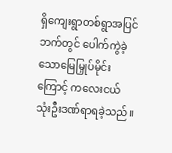ရှိကျေးရွာတစ်ရွာအပြင်ဘက်တွင် ပေါက်ကွဲခဲ့သောမြေမြှုပ်မိုင်းကြောင့် ကလေးငယ် သုံးဦးဒဏ်ရာရခဲ့သည်။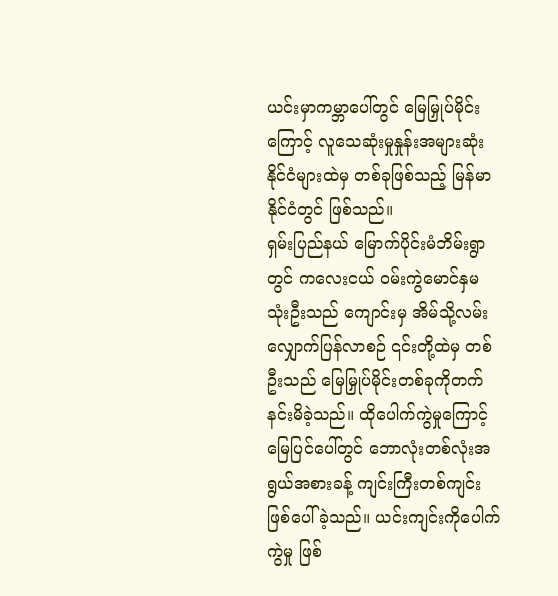ယင်းမှာကမ္ဘာပေါ်တွင် မြေမြှုပ်မိုင်းကြောင့် လူသေဆုံးမှုနှုန်းအများဆုံး နိုင်ငံများထဲမှ တစ်ခုဖြစ်သည့် မြန်မာနိုင်ငံတွင် ဖြစ်သည်။
ရှမ်းပြည်နယ် မြောက်ပိုင်းမံဘိမ်းရွာတွင် ကလေးငယ် ဝမ်းကွဲမောင်နှမ သုံးဦးသည် ကျောင်းမှ အိမ်သို့လမ်းလျှောက်ပြန်လာစဉ် ၎င်းတို့ထဲမှ တစ်ဦးသည် မြေမြှုပ်မိုင်းတစ်ခုကိုတက်နင်းမိခဲ့သည်။ ထိုပေါက်ကွဲမှုကြောင့် မြေပြင်ပေါ်တွင် ဘောလုံးတစ်လုံးအရွယ်အစားခန့် ကျင်းကြီးတစ်ကျင်း ဖြစ်ပေါ်ခဲ့သည်။ ယင်းကျင်းကိုပေါက်ကွဲမှု ဖြစ်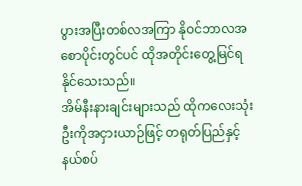ပွားအပြီးတစ်လအကြာ နိုဝင်ဘာလအစောပိုင်းတွင်ပင် ထိုအတိုင်းတွေ့မြင်ရနိုင်သေးသည်။
အိမ်နီးနားချင်းများသည် ထိုကလေးသုံးဦးကိုအငှားယာဉ်ဖြင့် တရုတ်ပြည်နှင့် နယ်စပ်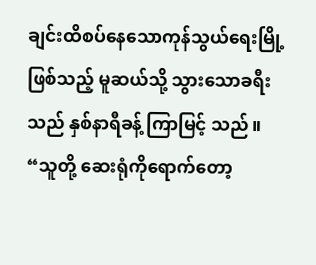ချင်းထိစပ်နေသောကုန်သွယ်ရေးမြို့ဖြစ်သည့် မူဆယ်သို့ သွားသောခရီးသည် နှစ်နာရီခန့် ကြာမြင့် သည်။
“သူတို့ ဆေးရုံကိုရောက်တော့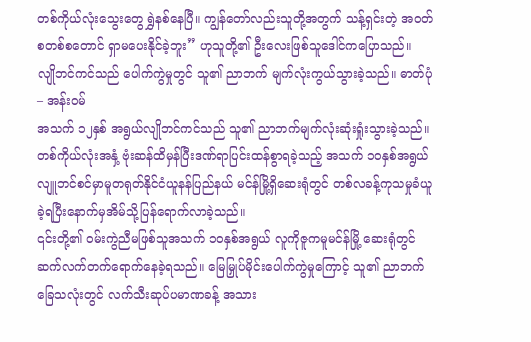တစ်ကိုယ်လုံးသွေးတွေ ရွှဲနစ်နေပြီ။ ကျွန်တော်လည်းသူတို့အတွက် သန့်ရှင်းတဲ့ အဝတ်စတစ်စတောင် ရှာမပေးနိုင်ခဲ့ဘူး” ဟုသူတို့၏ ဦးလေးဖြစ်သူဒေါင်ကပြောသည်။
လျိုဘင်ကင်သည် ပေါက်ကွဲမှုတွင် သူ၏ ညာဘက် မျက်လုံးကွယ်သွားခဲ့သည်။ ဓာတ်ပုံ – အန်းဝမ်
အသက် ၁၂နှစ် အရွယ်လျိုဘင်ကင်သည် သူ၏ ညာဘက်မျက်လုံးဆုံးရှုံးသွားခဲ့သည်။ တစ်ကိုယ်လုံးအနှံ့ ဗုံးဆန်ထိမှန်ပြီးဒဏ်ရာပြင်းထန်စွာရခဲ့သည့် အသက် ၁၀နှစ်အရွယ် လျူဘင်စင်မှာမူတရုတ်နိုင်ငံယူနန်ပြည်နယ် မင်န်မြို့ရှိဆေးရုံတွင် တစ်လခန့်ကုသမှုခံယူခဲ့ရပြီးနောက်မှအိမ်သို့ပြန်ရောက်လာခဲ့သည်။
၎င်းတို့၏ ဝမ်းကွဲညီမဖြစ်သူအသက် ၁၀နှစ်အရွယ် လူကိုဇူကမူမင်န်မြို့ ဆေးရုံတွင် ဆက်လက်တက်ရောက်နေခဲ့ရသည်။ မြေမြှုပ်မိုင်းပေါက်ကွဲမှုကြောင့် သူ၏ ညာဘက် ခြေသလုံးတွင် လက်သီးဆုပ်ပမာဏခန့် အသား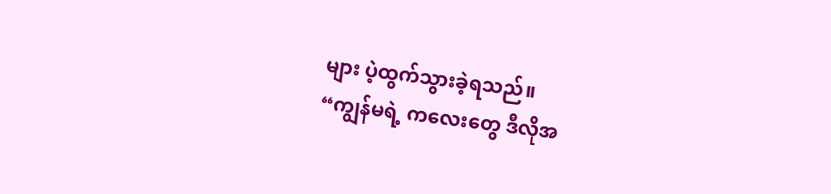များ ပဲ့ထွက်သွားခဲ့ရသည်။
“ကျွန်မရဲ့ ကလေးတွေ ဒီလိုအ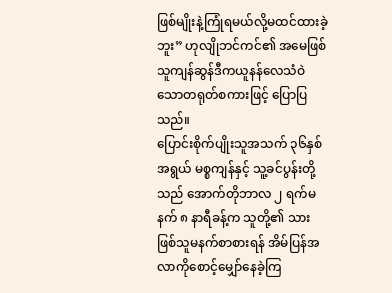ဖြစ်မျိုးနဲ့ကြုံရမယ်လို့မထင်ထားခဲ့ဘူး” ဟုလျိုဘင်ကင်၏ အမေဖြစ်သူကျန်ဆွန်ဒီကယူနန်လေသံဝဲသောတရုတ်စကားဖြင့် ပြောပြသည်။
ပြောင်းစိုက်ပျိုးသူအသက် ၃၆နှစ်အရွယ် မစ္စကျန်နှင့် သူ့ခင်ပွန်းတို့သည် အောက်တိုဘာလ ၂ ရက်မနက် ၈ နာရီခန့်က သူတို့၏ သားဖြစ်သူမနက်စာစားရန် အိမ်ပြန်အလာကိုစောင့်မျှော်နေခဲ့ကြ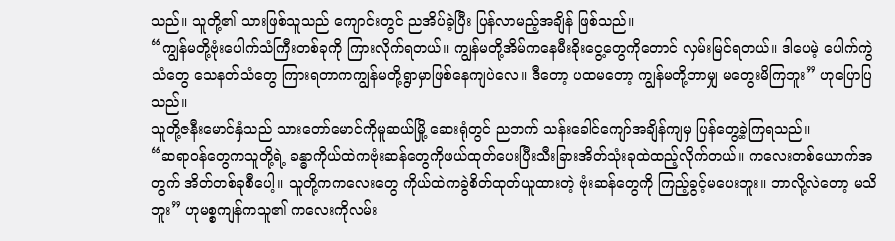သည်။ သူတို့၏ သားဖြစ်သူသည် ကျောင်းတွင် ညအိပ်ခဲ့ပြီး ပြန်လာမည့်အချိန် ဖြစ်သည်။
“ကျွန်မတို့ဗုံးပေါက်သံကြီးတစ်ခုကို ကြားလိုက်ရတယ်။ ကျွန်မတို့အိမ်ကနေမီးခိုးငွေ့တွေကိုတောင် လှမ်းမြင်ရတယ်။ ဒါပေမဲ့ ပေါက်ကွဲသံတွေ သေနတ်သံတွေ ကြားရတာကကျွန်မတို့ရွာမှာဖြစ်နေကျပဲလေ။ ဒီတော့ ပထမတော့ ကျွန်မတို့ဘာမျှ မတွေးမိကြဘူး” ဟုပြောပြသည်။
သူတို့ဇနီးမောင်နှံသည် သားတော်မောင်ကိုမူဆယ်မြို့ ဆေးရုံတွင် ညဘက် သန်းခေါင်ကျော်အချိန်ကျမှ ပြန်တွေ့ခဲ့ကြရသည်။
“ဆရာဝန်တွေကသူတို့ရဲ့ ခန္ဓာကိုယ်ထဲကဗုံးဆန်တွေကိုဖယ်ထုတ်ပေးပြီးသီးခြားအိတ်သုံးခုထဲထည့်လိုက်တယ်။ ကလေးတစ်ယောက်အတွက် အိတ်တစ်ခုစီပေါ့။ သူတို့ကကလေးတွေ ကိုယ်ထဲကခွဲစိတ်ထုတ်ယူထားတဲ့ ဗုံးဆန်တွေကို ကြည့်ခွင့်မပေးဘူး။ ဘာလို့လဲတော့ မသိဘူး” ဟုမစ္စကျန်ကသူ၏ ကလေးကိုလမ်း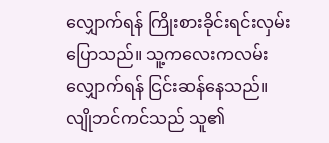လျှောက်ရန် ကြိုးစားခိုင်းရင်းလှမ်းပြောသည်။ သူ့ကလေးကလမ်းလျှောက်ရန် ငြင်းဆန်နေသည်။
လျိုဘင်ကင်သည် သူ၏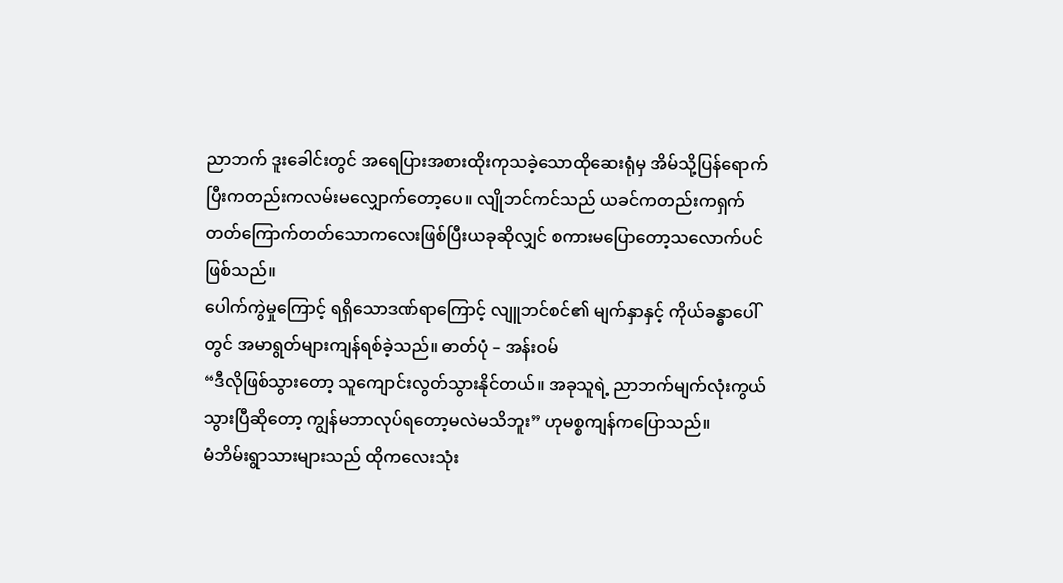ညာဘက် ဒူးခေါင်းတွင် အရေပြားအစားထိုးကုသခဲ့သောထိုဆေးရုံမှ အိမ်သို့ပြန်ရောက်ပြီးကတည်းကလမ်းမလျှောက်တော့ပေ။ လျိုဘင်ကင်သည် ယခင်ကတည်းကရှက်တတ်ကြောက်တတ်သောကလေးဖြစ်ပြီးယခုဆိုလျှင် စကားမပြောတော့သလောက်ပင်ဖြစ်သည်။
ပေါက်ကွဲမှုကြောင့် ရရှိသောဒဏ်ရာကြောင့် လျူဘင်စင်၏ မျက်နှာနှင့် ကိုယ်ခန္ဓာပေါ်တွင် အမာရွတ်များကျန်ရစ်ခဲ့သည်။ ဓာတ်ပုံ – အန်းဝမ်
“ဒီလိုဖြစ်သွားတော့ သူကျောင်းလွတ်သွားနိုင်တယ်။ အခုသူရဲ့ ညာဘက်မျက်လုံးကွယ်သွားပြီဆိုတော့ ကျွန်မဘာလုပ်ရတော့မလဲမသိဘူး” ဟုမစ္စကျန်ကပြောသည်။
မံဘိမ်းရွာသားများသည် ထိုကလေးသုံး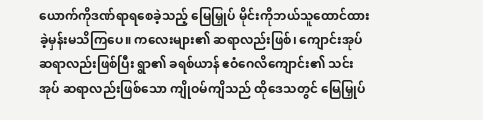ယောက်ကိုဒဏ်ရာရစေခဲ့သည့် မြေမြှုပ် မိုင်းကိုဘယ်သူထောင်ထားခဲ့မှန်းမသိကြပေ။ ကလေးများ၏ ဆရာလည်းဖြစ်၊ ကျောင်းအုပ်ဆရာလည်းဖြစ်ပြီး ရွာ၏ ခရစ်ယာန် ဧဝံဂေလိကျောင်း၏ သင်းအုပ် ဆရာလည်းဖြစ်သော ကျိုဝမ်ကျိသည် ထိုဒေသတွင် မြေမြှုပ်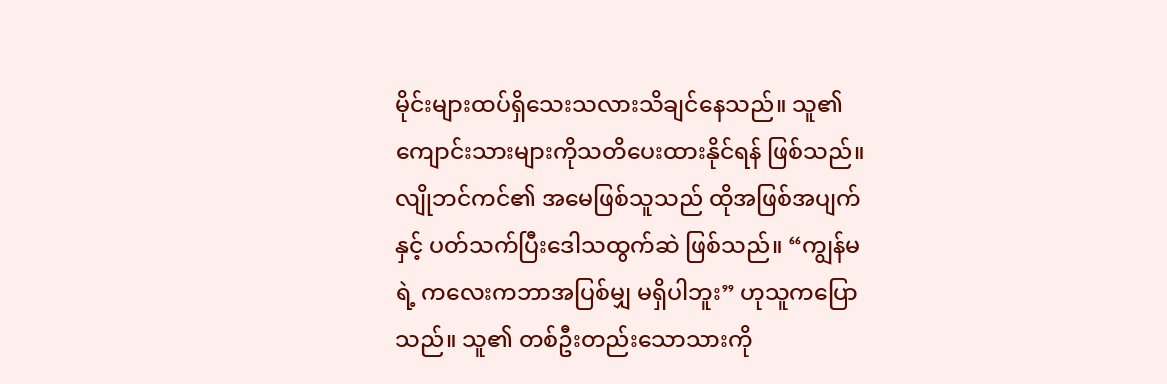မိုင်းများထပ်ရှိသေးသလားသိချင်နေသည်။ သူ၏ ကျောင်းသားများကိုသတိပေးထားနိုင်ရန် ဖြစ်သည်။
လျိုဘင်ကင်၏ အမေဖြစ်သူသည် ထိုအဖြစ်အပျက်နှင့် ပတ်သက်ပြီးဒေါသထွက်ဆဲ ဖြစ်သည်။ “ကျွန်မရဲ့ ကလေးကဘာအပြစ်မျှ မရှိပါဘူး” ဟုသူကပြောသည်။ သူ၏ တစ်ဦးတည်းသောသားကို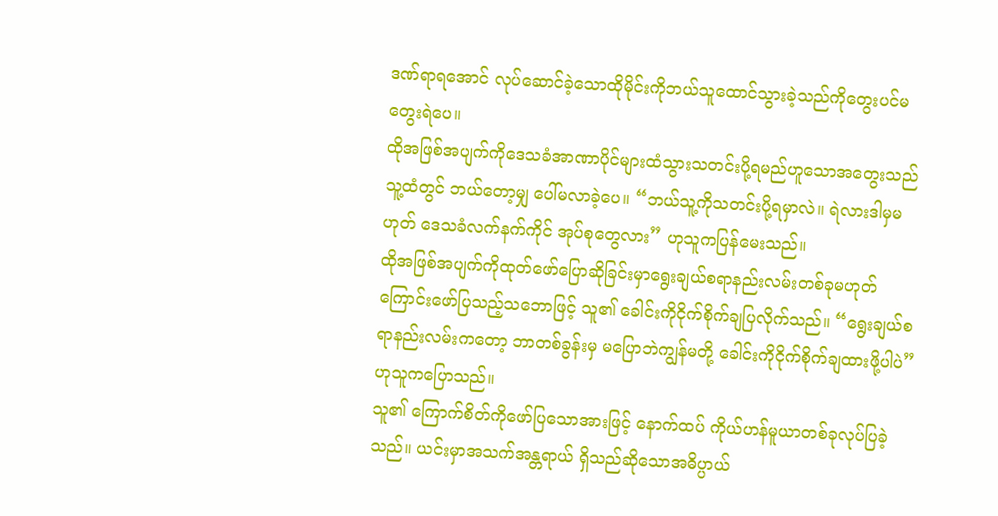ဒဏ်ရာရအောင် လုပ်ဆောင်ခဲ့သောထိုမိုင်းကိုဘယ်သူထောင်သွားခဲ့သည်ကိုတွေးပင်မတွေးရဲပေ။
ထိုအဖြစ်အပျက်ကိုဒေသခံအာဏာပိုင်များထံသွားသတင်းပို့ရမည်ဟူသောအတွေးသည် သူ့ထံတွင် ဘယ်တော့မျှ ပေါ်မလာခဲ့ပေ။ “ဘယ်သူ့ကိုသတင်းပို့ရမှာလဲ။ ရဲလားဒါမှမဟုတ် ဒေသခံလက်နက်ကိုင် အုပ်စုတွေလား” ဟုသူကပြန်မေးသည်။
ထိုအဖြစ်အပျက်ကိုထုတ်ဖော်ပြောဆိုခြင်းမှာရွေးချယ်စရာနည်းလမ်းတစ်ခုမဟုတ် ကြောင်းဖော်ပြသည့်သဘောဖြင့် သူ၏ ခေါင်းကိုငိုက်စိုက်ချပြလိုက်သည်။ “ရွေးချယ်စရာနည်းလမ်းကတော့ ဘာတစ်ခွန်းမှ မပြောဘဲကျွန်မတို့ ခေါင်းကိုငိုက်စိုက်ချထားဖို့ပါပဲ” ဟုသူကပြောသည်။
သူ၏ ကြောက်စိတ်ကိုဖော်ပြသောအားဖြင့် နောက်ထပ် ကိုယ်ဟန်မူယာတစ်ခုလုပ်ပြခဲ့သည်။ ယင်းမှာအသက်အန္တရာယ် ရှိသည်ဆိုသောအဓိပ္ပာယ်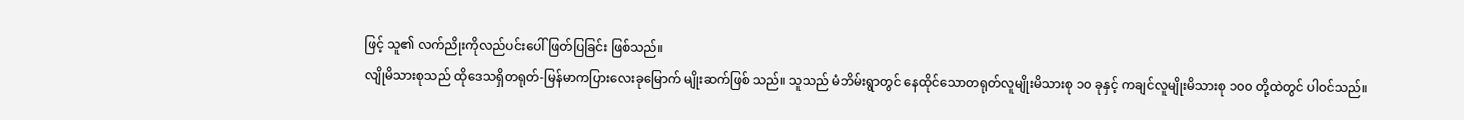ဖြင့် သူ၏ လက်ညိုးကိုလည်ပင်းပေါ် ဖြတ်ပြခြင်း ဖြစ်သည်။
လျိုမိသားစုသည် ထိုဒေသရှိတရုတ်-မြန်မာကပြားလေးခုမြောက် မျိုးဆက်ဖြစ် သည်။ သူသည် မံဘိမ်းရွာတွင် နေထိုင်သောတရုတ်လူမျိုးမိသားစု ၁၀ ခုနှင့် ကချင်လူမျိုးမိသားစု ၁၀၀ တို့ထဲတွင် ပါဝင်သည်။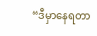“ဒီမှာနေရတာ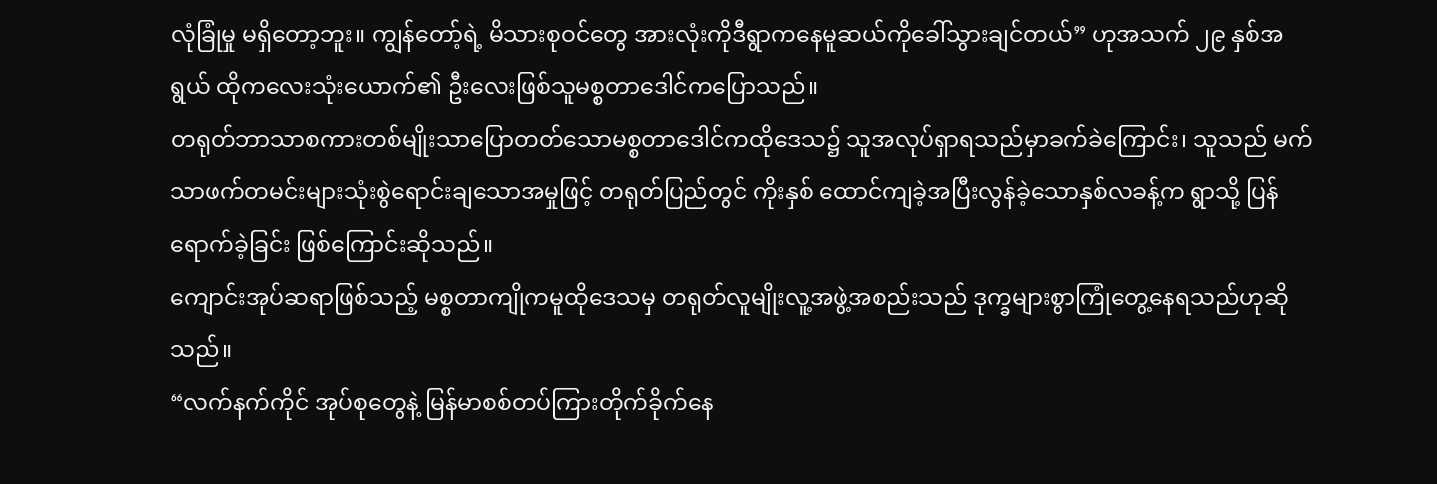လုံခြုံမှု မရှိတော့ဘူး။ ကျွန်တော့်ရဲ့ မိသားစုဝင်တွေ အားလုံးကိုဒီရွာကနေမူဆယ်ကိုခေါ်သွားချင်တယ်” ဟုအသက် ၂၉ နှစ်အရွယ် ထိုကလေးသုံးယောက်၏ ဦးလေးဖြစ်သူမစ္စတာဒေါင်ကပြောသည်။
တရုတ်ဘာသာစကားတစ်မျိုးသာပြောတတ်သောမစ္စတာဒေါင်ကထိုဒေသ၌ သူအလုပ်ရှာရသည်မှာခက်ခဲကြောင်း၊ သူသည် မက်သာဖက်တမင်းများသုံးစွဲရောင်းချသောအမှုဖြင့် တရုတ်ပြည်တွင် ကိုးနှစ် ထောင်ကျခဲ့အပြီးလွန်ခဲ့သောနှစ်လခန့်က ရွာသို့ ပြန်ရောက်ခဲ့ခြင်း ဖြစ်ကြောင်းဆိုသည်။
ကျောင်းအုပ်ဆရာဖြစ်သည့် မစ္စတာကျိုကမူထိုဒေသမှ တရုတ်လူမျိုးလူ့အဖွဲ့အစည်းသည် ဒုက္ခများစွာကြုံတွေ့နေရသည်ဟုဆိုသည်။
“လက်နက်ကိုင် အုပ်စုတွေနဲ့ မြန်မာစစ်တပ်ကြားတိုက်ခိုက်နေ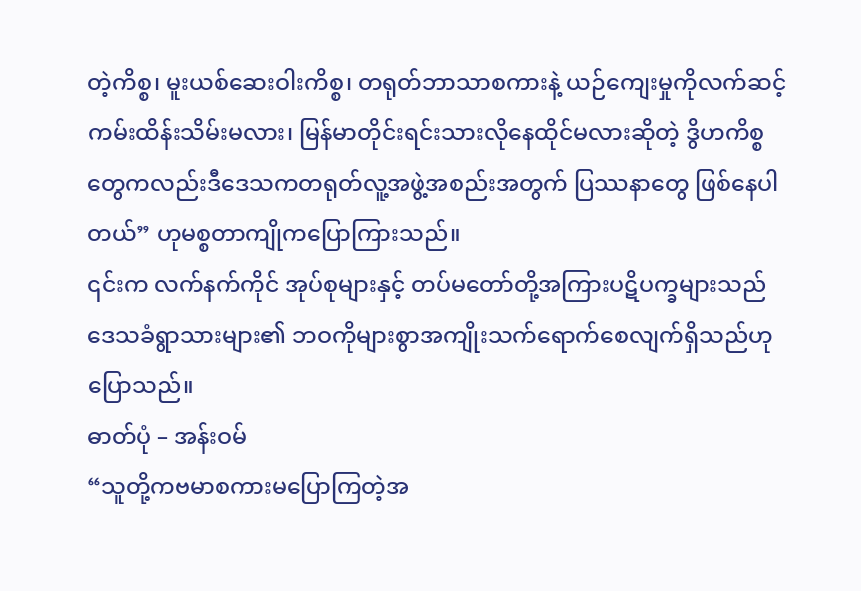တဲ့ကိစ္စ၊ မူးယစ်ဆေးဝါးကိစ္စ၊ တရုတ်ဘာသာစကားနဲ့ ယဉ်ကျေးမှုကိုလက်ဆင့်ကမ်းထိန်းသိမ်းမလား၊ မြန်မာတိုင်းရင်းသားလိုနေထိုင်မလားဆိုတဲ့ ဒွိဟကိစ္စတွေကလည်းဒီဒေသကတရုတ်လူ့အဖွဲ့အစည်းအတွက် ပြဿနာတွေ ဖြစ်နေပါတယ်” ဟုမစ္စတာကျိုကပြောကြားသည်။
၎င်းက လက်နက်ကိုင် အုပ်စုများနှင့် တပ်မတော်တို့အကြားပဋိပက္ခများသည် ဒေသခံရွာသားများ၏ ဘဝကိုများစွာအကျိုးသက်ရောက်စေလျက်ရှိသည်ဟုပြောသည်။
ဓာတ်ပုံ – အန်းဝမ်
“သူတို့ကဗမာစကားမပြောကြတဲ့အ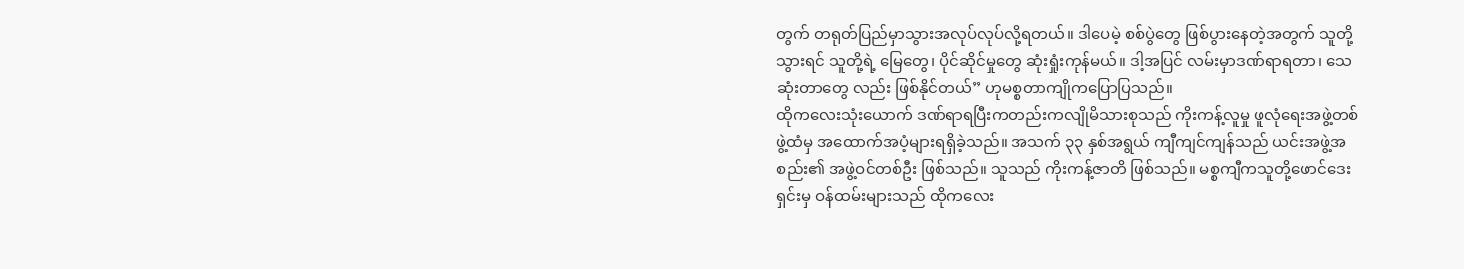တွက် တရုတ်ပြည်မှာသွားအလုပ်လုပ်လို့ရတယ်။ ဒါပေမဲ့ စစ်ပွဲတွေ ဖြစ်ပွားနေတဲ့အတွက် သူတို့သွားရင် သူတို့ရဲ့ မြေတွေ၊ ပိုင်ဆိုင်မှုတွေ ဆုံးရှုံးကုန်မယ်။ ဒါ့အပြင် လမ်းမှာဒဏ်ရာရတာ၊ သေဆုံးတာတွေ လည်း ဖြစ်နိုင်တယ်” ဟုမစ္စတာကျိုကပြောပြသည်။
ထိုကလေးသုံးယောက် ဒဏ်ရာရပြီးကတည်းကလျိုမိသားစုသည် ကိုးကန့်လူမှု ဖူလုံရေးအဖွဲ့တစ်ဖွဲ့ထံမှ အထောက်အပံ့များရရှိခဲ့သည်။ အသက် ၃၃ နှစ်အရွယ် ကျီကျင်ကျန်သည် ယင်းအဖွဲ့အစည်း၏ အဖွဲ့ဝင်တစ်ဦး ဖြစ်သည်။ သူသည် ကိုးကန့်ဇာတိ ဖြစ်သည်။ မစ္စကျီကသူတို့ဖောင်ဒေးရှင်းမှ ဝန်ထမ်းများသည် ထိုကလေး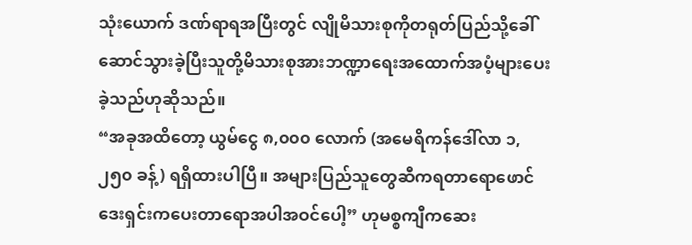သုံးယောက် ဒဏ်ရာရအပြီးတွင် လျိုမိသားစုကိုတရုတ်ပြည်သို့ခေါ်ဆောင်သွားခဲ့ပြီးသူတို့မိသားစုအားဘဏ္ဍာရေးအထောက်အပံ့များပေးခဲ့သည်ဟုဆိုသည်။
“အခုအထိတော့ ယွမ်ငွေ ၈,၀၀၀ လောက် (အမေရိကန်ဒေါ်လာ ၁,၂၅၀ ခန့်) ရရှိထားပါပြီ။ အများပြည်သူတွေဆီကရတာရောဖောင်ဒေးရှင်းကပေးတာရောအပါအဝင်ပေါ့” ဟုမစ္စကျီကဆေး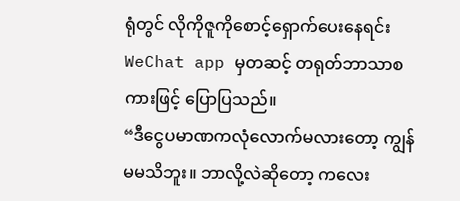ရုံတွင် လိုကိုဇူကိုစောင့်ရှောက်ပေးနေရင်းWeChat app မှတဆင့် တရုတ်ဘာသာစကားဖြင့် ပြောပြသည်။
“ဒီငွေပမာဏကလုံလောက်မလားတော့ ကျွန်မမသိဘူး။ ဘာလို့လဲဆိုတော့ ကလေး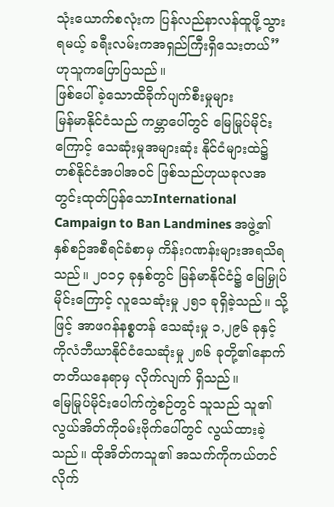သုံးယောက်စလုံးက ပြန်လည်နာလန်ထူဖို့သွားရမယ့် ခရီးလမ်းကအရှည်ကြီးရှိသေးတယ်” ဟုသူကပြောပြသည်။
ဖြစ်ပေါ်ခဲ့သောထိခိုက်ပျက်စီးမှုများ
မြန်မာနိုင်ငံသည် ကမ္ဘာပေါ်တွင် မြေမြုပ်မိုင်းကြောင့် သေဆုံးမှုအများဆုံး နိုင်ငံများထဲ၌ တစ်နိုင်ငံအပါအဝင် ဖြစ်သည်ဟုယခုလအတွင်းထုတ်ပြန်သောInternational Campaign to Ban Landmines အဖွဲ့၏ နှစ်စဉ်အစီရင်ခံစာမှ ကိန်းဂဏန်းများအရသိရသည်။ ၂၀၁၄ ခုနှစ်တွင် မြန်မာနိုင်ငံ၌ မြေမြှုပ်မိုင်းကြောင့် လူသေဆုံးမှု ၂၅၁ ခုရှိခဲ့သည်။ သို့ဖြင့် အာဖဂန်နစ္စတန် သေဆုံးမှု ၁,၂၉၆ ခုနှင့် ကိုလံဘီယာနိုင်ငံသေဆုံးမှု ၂၈၆ ခုတို့၏နောက် တတိယနေရာမှ လိုက်လျက် ရှိသည်။
မြေမြုပ်မိုင်းပေါက်ကွဲစဉ်တွင် သူသည် သူ၏ လွယ်အိတ်ကိုဝမ်းဗိုက်ပေါ်တွင် လွယ်ထားခဲ့သည်။ ထိုအိတ်ကသူ၏ အသက်ကိုကယ်တင်လိုက်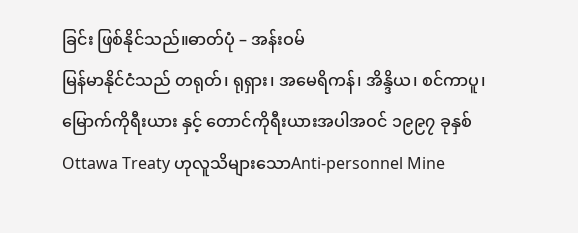ခြင်း ဖြစ်နိုင်သည်။ဓာတ်ပုံ – အန်းဝမ်
မြန်မာနိုင်ငံသည် တရုတ်၊ ရုရှား၊ အမေရိကန်၊ အိန္ဒိယ၊ စင်ကာပူ၊ မြောက်ကိုရီးယား နှင့် တောင်ကိုရီးယားအပါအဝင် ၁၉၉၇ ခုနှစ် Ottawa Treaty ဟုလူသိများသောAnti-personnel Mine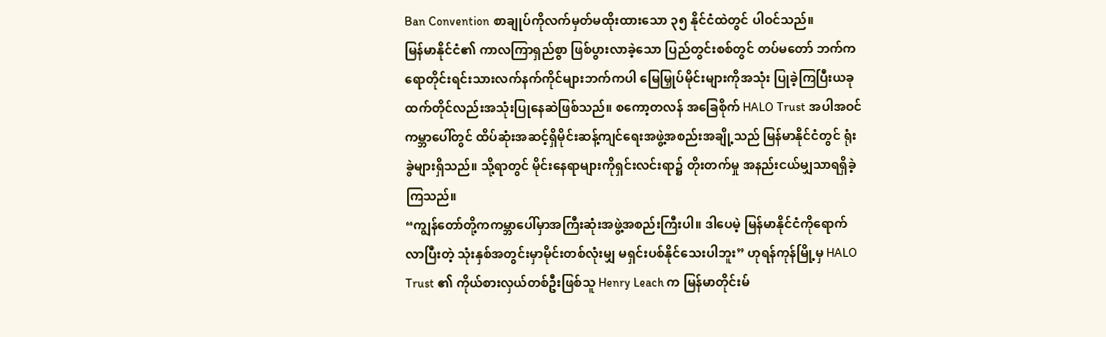Ban Convention စာချုပ်ကိုလက်မှတ်မထိုးထားသော ၃၅ နိုင်ငံထဲတွင် ပါဝင်သည်။
မြန်မာနိုင်ငံ၏ ကာလကြာရှည်စွာ ဖြစ်ပွားလာခဲ့သော ပြည်တွင်းစစ်တွင် တပ်မတော် ဘက်ကရောတိုင်းရင်းသားလက်နက်ကိုင်များဘက်ကပါ မြေမြှုပ်မိုင်းများကိုအသုံး ပြုခဲ့ကြပြီးယခုထက်တိုင်လည်းအသုံးပြုနေဆဲဖြစ်သည်။ စကော့တလန် အခြေစိုက် HALO Trust အပါအဝင် ကမ္ဘာပေါ်တွင် ထိပ်ဆုံးအဆင့်ရှိမိုင်းဆန့်ကျင်ရေးအဖွဲ့အစည်းအချို့သည် မြန်မာနိုင်ငံတွင် ရုံးခွဲများရှိသည်။ သို့ရာတွင် မိုင်းနေရာများကိုရှင်းလင်းရာ၌ တိုးတက်မှု အနည်းငယ်မျှသာရရှိခဲ့ကြသည်။
“ကျွန်တော်တို့ကကမ္ဘာပေါ်မှာအကြီးဆုံးအဖွဲ့အစည်းကြီးပါ။ ဒါပေမဲ့ မြန်မာနိုင်ငံကိုရောက်လာပြီးတဲ့ သုံးနှစ်အတွင်းမှာမိုင်းတစ်လုံးမျှ မရှင်းပစ်နိုင်သေးပါဘူး” ဟုရန်ကုန်မြို့မှ HALO Trust ၏ ကိုယ်စားလှယ်တစ်ဦးဖြစ်သူ Henry Leach က မြန်မာတိုင်းမ်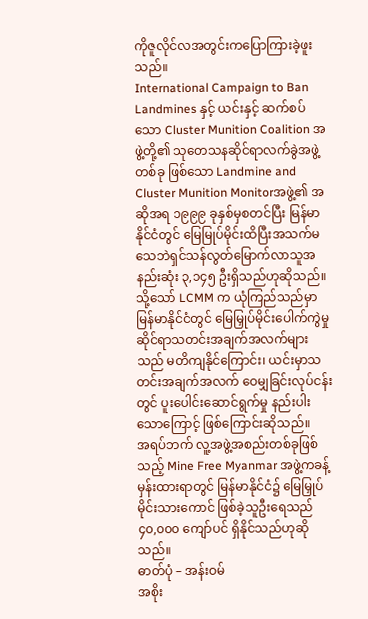ကိုဇူလိုင်လအတွင်းကပြောကြားခဲ့ဖူးသည်။
International Campaign to Ban Landmines နှင့် ယင်းနှင့် ဆက်စပ်သော Cluster Munition Coalition အဖွဲ့တို့၏ သုတေသနဆိုင်ရာလက်ခွဲအဖွဲ့တစ်ခု ဖြစ်သော Landmine and Cluster Munition Monitorအဖွဲ့၏ အဆိုအရ ၁၉၉၉ ခုနှစ်မှစတင်ပြီး မြန်မာနိုင်ငံတွင် မြေမြုပ်မိုင်းထိပြီးအသက်မသေဘဲရှင်သန်လွတ်မြောက်လာသူအနည်းဆုံး ၃,၁၄၅ ဦးရှိသည်ဟုဆိုသည်။
သို့သော် LCMM က ယုံကြည်သည်မှာ မြန်မာနိုင်ငံတွင် မြေမြှုပ်မိုင်းပေါက်ကွဲမှု ဆိုင်ရာသတင်းအချက်အလက်များသည် မတိကျနိုင်ကြောင်း၊ ယင်းမှာသတင်းအချက်အလက် ဝေမျှခြင်းလုပ်ငန်းတွင် ပူးပေါင်းဆောင်ရွက်မှု နည်းပါးသောကြောင့် ဖြစ်ကြောင်းဆိုသည်။
အရပ်ဘက် လူ့အဖွဲ့အစည်းတစ်ခုဖြစ်သည့် Mine Free Myanmar အဖွဲ့ကခန့်မှန်းထားရာတွင် မြန်မာနိုင်ငံ၌ မြေမြှုပ်မိုင်းသားကောင် ဖြစ်ခဲ့သူဦးရေသည် ၄၀,၀၀၀ ကျော်ပင် ရှိနိုင်သည်ဟုဆိုသည်။
ဓာတ်ပုံ – အန်းဝမ်
အစိုး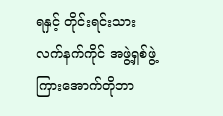ရနှင့် တိုင်းရင်းသားလက်နက်ကိုင် အဖွဲ့ရှစ်ဖွဲ့ကြားအောက်တိုဘာ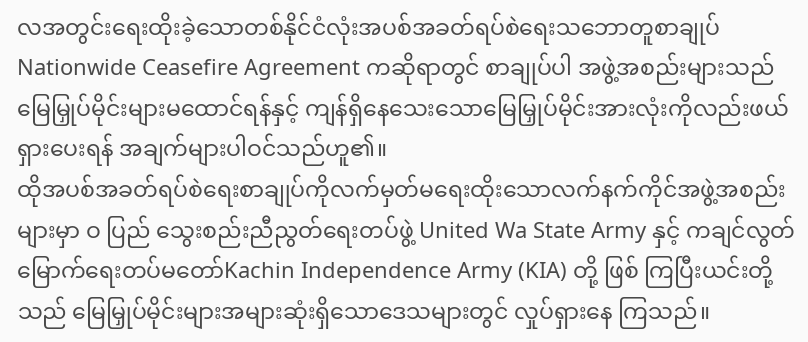လအတွင်းရေးထိုးခဲ့သောတစ်နိုင်ငံလုံးအပစ်အခတ်ရပ်စဲရေးသဘောတူစာချုပ် Nationwide Ceasefire Agreement ကဆိုရာတွင် စာချုပ်ပါ အဖွဲ့အစည်းများသည် မြေမြှုပ်မိုင်းများမထောင်ရန်နှင့် ကျန်ရှိနေသေးသောမြေမြှုပ်မိုင်းအားလုံးကိုလည်းဖယ်ရှားပေးရန် အချက်များပါဝင်သည်ဟူ၏။
ထိုအပစ်အခတ်ရပ်စဲရေးစာချုပ်ကိုလက်မှတ်မရေးထိုးသောလက်နက်ကိုင်အဖွဲ့အစည်းများမှာ ဝ ပြည် သွေးစည်းညီညွတ်ရေးတပ်ဖွဲ့ United Wa State Army နှင့် ကချင်လွတ်မြောက်ရေးတပ်မတော်Kachin Independence Army (KIA) တို့ ဖြစ် ကြပြီးယင်းတို့သည် မြေမြှုပ်မိုင်းများအများဆုံးရှိသောဒေသများတွင် လှုပ်ရှားနေ ကြသည်။